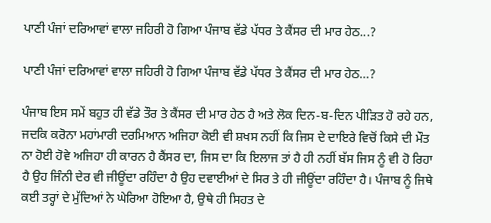ਪਾਣੀ ਪੰਜਾਂ ਦਰਿਆਵਾਂ ਵਾਲਾ ਜਹਿਰੀ ਹੋ ਗਿਆ ਪੰਜਾਬ ਵੱਡੇ ਪੱਧਰ ਤੇ ਕੈਂਸਰ ਦੀ ਮਾਰ ਹੇਠ...?

ਪਾਣੀ ਪੰਜਾਂ ਦਰਿਆਵਾਂ ਵਾਲਾ ਜਹਿਰੀ ਹੋ ਗਿਆ ਪੰਜਾਬ ਵੱਡੇ ਪੱਧਰ ਤੇ ਕੈਂਸਰ ਦੀ ਮਾਰ ਹੇਠ…?

ਪੰਜਾਬ ਇਸ ਸਮੇਂ ਬਹੁਤ ਹੀ ਵੱਡੇ ਤੌਰ ਤੇ ਕੈਂਸਰ ਦੀ ਮਾਰ ਹੇਠ ਹੈ ਅਤੇ ਲੋਕ ਦਿਨ-ਬ-ਦਿਨ ਪੀੜਿਤ ਹੋ ਰਹੇ ਹਨ, ਜਦਕਿ ਕਰੋਨਾ ਮਹਾਂਮਾਰੀ ਦਰਮਿਆਨ ਅਜਿਹਾ ਕੋਈ ਵੀ ਸ਼ਖਸ ਨਹੀਂ ਕਿ ਜਿਸ ਦੇ ਦਾਇਰੇ ਵਿਚੋਂ ਕਿਸੇ ਦੀ ਮੌਤ ਨਾ ਹੋਈ ਹੋਵੇ ਅਜਿਹਾ ਹੀ ਕਾਰਨ ਹੈ ਕੈਂਸਰ ਦਾ, ਜਿਸ ਦਾ ਕਿ ਇਲਾਜ ਤਾਂ ਹੈ ਹੀ ਨਹੀਂ ਬੱਸ ਜਿਸ ਨੂੰ ਵੀ ਹੋ ਰਿਹਾ ਹੈ ਉਹ ਜਿੰਨੀ ਦੇਰ ਵੀ ਜੀਊਂਦਾ ਰਹਿੰਦਾ ਹੈ ਉਹ ਦਵਾਈਆਂ ਦੇ ਸਿਰ ਤੇ ਹੀ ਜੀਊਂਦਾ ਰਹਿੰਦਾ ਹੈ। ਪੰਜਾਬ ਨੂੰ ਜਿਥੇ ਕਈ ਤਰ੍ਹਾਂ ਦੇ ਮੁੱਦਿਆਂ ਨੇ ਘੇਰਿਆ ਹੋਇਆ ਹੈ, ਉਥੇ ਹੀ ਸਿਹਤ ਦੇ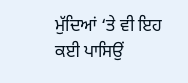ਮੁੱਦਿਆਂ ‘ਤੇ ਵੀ ਇਹ ਕਈ ਪਾਸਿਉਂ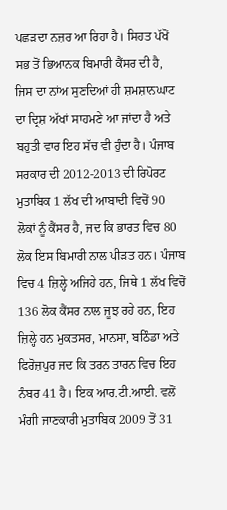ਪਛੜਦਾ ਨਜ਼ਰ ਆ ਰਿਹਾ ਹੈ। ਸਿਹਤ ਪੱਖੋਂ ਸਭ ਤੋਂ ਭਿਆਨਕ ਬਿਮਾਰੀ ਕੈਂਸਰ ਦੀ ਹੈ, ਜਿਸ ਦਾ ਨਾਂਅ ਸੁਣਦਿਆਂ ਹੀ ਸ਼ਮਸ਼ਾਨਘਾਟ ਦਾ ਦ੍ਰਿਸ਼ ਅੱਖਾਂ ਸਾਹਮਣੇ ਆ ਜਾਂਦਾ ਹੈ ਅਤੇ ਬਹੁਤੀ ਵਾਰ ਇਹ ਸੱਚ ਵੀ ਹੁੰਦਾ ਹੈ। ਪੰਜਾਬ ਸਰਕਾਰ ਦੀ 2012-2013 ਦੀ ਰਿਪੋਰਟ ਮੁਤਾਬਿਕ 1 ਲੱਖ ਦੀ ਆਬਾਦੀ ਵਿਚੋਂ 90 ਲੋਕਾਂ ਨੂੰ ਕੈਂਸਰ ਹੈ, ਜਦ ਕਿ ਭਾਰਤ ਵਿਚ 80 ਲੋਕ ਇਸ ਬਿਮਾਰੀ ਨਾਲ ਪੀੜਤ ਹਨ। ਪੰਜਾਬ ਵਿਚ 4 ਜ਼ਿਲ੍ਹੇ ਅਜਿਹੇ ਹਨ, ਜਿਥੇ 1 ਲੱਖ ਵਿਚੋਂ 136 ਲੋਕ ਕੈਂਸਰ ਨਾਲ ਜੂਝ ਰਹੇ ਹਨ, ਇਹ ਜ਼ਿਲ੍ਹੇ ਹਨ ਮੁਕਤਸਰ, ਮਾਨਸਾ, ਬਠਿੰਡਾ ਅਤੇ ਫਿਰੋਜ਼ਪੁਰ ਜਦ ਕਿ ਤਰਨ ਤਾਰਨ ਵਿਚ ਇਹ ਨੰਬਰ 41 ਹੈ। ਇਕ ਆਰ.ਟੀ.ਆਈ. ਵਲੋਂ ਮੰਗੀ ਜਾਣਕਾਰੀ ਮੁਤਾਬਿਕ 2009 ਤੋਂ 31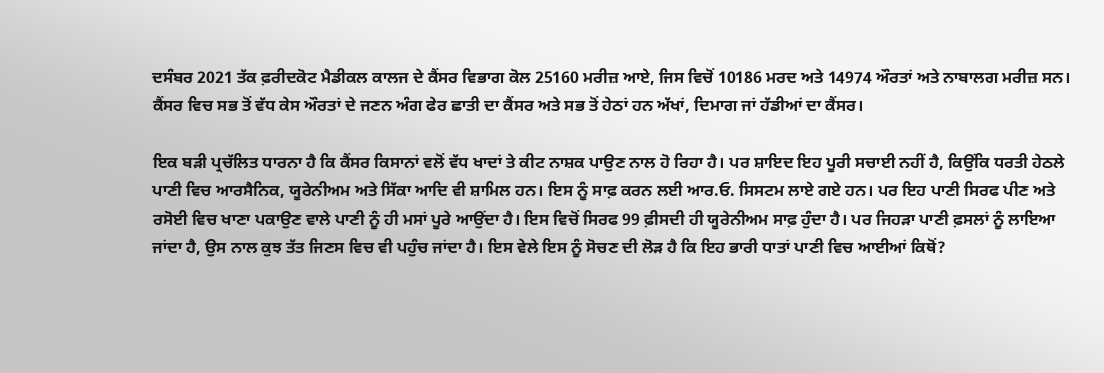ਦਸੰਬਰ 2021 ਤੱਕ ਫ਼ਰੀਦਕੋਟ ਮੈਡੀਕਲ ਕਾਲਜ ਦੇ ਕੈਂਸਰ ਵਿਭਾਗ ਕੋਲ 25160 ਮਰੀਜ਼ ਆਏ, ਜਿਸ ਵਿਚੋਂ 10186 ਮਰਦ ਅਤੇ 14974 ਔਰਤਾਂ ਅਤੇ ਨਾਬਾਲਗ ਮਰੀਜ਼ ਸਨ। ਕੈਂਸਰ ਵਿਚ ਸਭ ਤੋਂ ਵੱਧ ਕੇਸ ਔਰਤਾਂ ਦੇ ਜਣਨ ਅੰਗ ਫੇਰ ਛਾਤੀ ਦਾ ਕੈਂਸਰ ਅਤੇ ਸਭ ਤੋਂ ਹੇਠਾਂ ਹਨ ਅੱਖਾਂ, ਦਿਮਾਗ ਜਾਂ ਹੱਡੀਆਂ ਦਾ ਕੈਂਸਰ।

ਇਕ ਬੜੀ ਪ੍ਰਚੱਲਿਤ ਧਾਰਨਾ ਹੈ ਕਿ ਕੈਂਸਰ ਕਿਸਾਨਾਂ ਵਲੋਂ ਵੱਧ ਖਾਦਾਂ ਤੇ ਕੀਟ ਨਾਸ਼ਕ ਪਾਉਣ ਨਾਲ ਹੋ ਰਿਹਾ ਹੈ। ਪਰ ਸ਼ਾਇਦ ਇਹ ਪੂਰੀ ਸਚਾਈ ਨਹੀਂ ਹੈ, ਕਿਉਂਕਿ ਧਰਤੀ ਹੇਠਲੇ ਪਾਣੀ ਵਿਚ ਆਰਸੈਨਿਕ, ਯੂਰੇਨੀਅਮ ਅਤੇ ਸਿੱਕਾ ਆਦਿ ਵੀ ਸ਼ਾਮਿਲ ਹਨ। ਇਸ ਨੂੰ ਸਾਫ਼ ਕਰਨ ਲਈ ਆਰ.ਓ. ਸਿਸਟਮ ਲਾਏ ਗਏ ਹਨ। ਪਰ ਇਹ ਪਾਣੀ ਸਿਰਫ ਪੀਣ ਅਤੇ ਰਸੋਈ ਵਿਚ ਖਾਣਾ ਪਕਾਉਣ ਵਾਲੇ ਪਾਣੀ ਨੂੰ ਹੀ ਮਸਾਂ ਪੂਰੇ ਆਉਂਦਾ ਹੈ। ਇਸ ਵਿਚੋਂ ਸਿਰਫ 99 ਫ਼ੀਸਦੀ ਹੀ ਯੂਰੇਨੀਅਮ ਸਾਫ਼ ਹੁੰਦਾ ਹੈ। ਪਰ ਜਿਹੜਾ ਪਾਣੀ ਫ਼ਸਲਾਂ ਨੂੰ ਲਾਇਆ ਜਾਂਦਾ ਹੈ, ਉਸ ਨਾਲ ਕੁਝ ਤੱਤ ਜਿਣਸ ਵਿਚ ਵੀ ਪਹੁੰਚ ਜਾਂਦਾ ਹੈ। ਇਸ ਵੇਲੇ ਇਸ ਨੂੰ ਸੋਚਣ ਦੀ ਲੋੜ ਹੈ ਕਿ ਇਹ ਭਾਰੀ ਧਾਤਾਂ ਪਾਣੀ ਵਿਚ ਆਈਆਂ ਕਿਥੋਂ?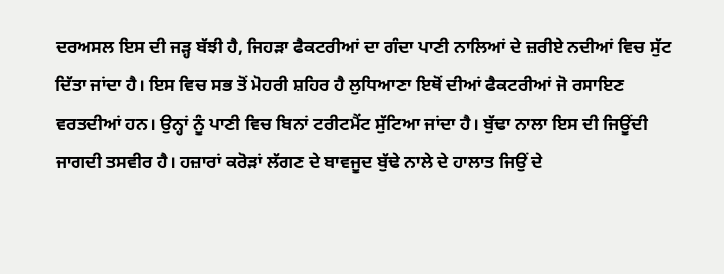ਦਰਅਸਲ ਇਸ ਦੀ ਜੜ੍ਹ ਬੱਝੀ ਹੈ, ਜਿਹੜਾ ਫੈਕਟਰੀਆਂ ਦਾ ਗੰਦਾ ਪਾਣੀ ਨਾਲਿਆਂ ਦੇ ਜ਼ਰੀਏ ਨਦੀਆਂ ਵਿਚ ਸੁੱਟ ਦਿੱਤਾ ਜਾਂਦਾ ਹੈ। ਇਸ ਵਿਚ ਸਭ ਤੋਂ ਮੋਹਰੀ ਸ਼ਹਿਰ ਹੈ ਲੁਧਿਆਣਾ ਇਥੋਂ ਦੀਆਂ ਫੈਕਟਰੀਆਂ ਜੋ ਰਸਾਇਣ ਵਰਤਦੀਆਂ ਹਨ। ਉਨ੍ਹਾਂ ਨੂੰ ਪਾਣੀ ਵਿਚ ਬਿਨਾਂ ਟਰੀਟਮੈਂਟ ਸੁੱਟਿਆ ਜਾਂਦਾ ਹੈ। ਬੁੱਢਾ ਨਾਲਾ ਇਸ ਦੀ ਜਿਊਂਦੀ ਜਾਗਦੀ ਤਸਵੀਰ ਹੈ। ਹਜ਼ਾਰਾਂ ਕਰੋੜਾਂ ਲੱਗਣ ਦੇ ਬਾਵਜੂਦ ਬੁੱਢੇ ਨਾਲੇ ਦੇ ਹਾਲਾਤ ਜਿਉਂ ਦੇ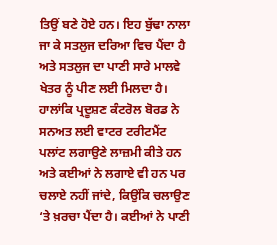ਤਿਉਂ ਬਣੇ ਹੋਏ ਹਨ। ਇਹ ਬੁੱਢਾ ਨਾਲਾ ਜਾ ਕੇ ਸਤਲੁਜ ਦਰਿਆ ਵਿਚ ਪੈਂਦਾ ਹੈ ਅਤੇ ਸਤਲੁਜ ਦਾ ਪਾਣੀ ਸਾਰੇ ਮਾਲਵੇ ਖੇਤਰ ਨੂੰ ਪੀਣ ਲਈ ਮਿਲਦਾ ਹੈ। ਹਾਲਾਂਕਿ ਪ੍ਰਦੂਸ਼ਣ ਕੰਟਰੋਲ ਬੋਰਡ ਨੇ ਸਨਅਤ ਲਈ ਵਾਟਰ ਟਰੀਟਮੈਂਟ ਪਲਾਂਟ ਲਗਾਉਣੇ ਲਾਜ਼ਮੀ ਕੀਤੇ ਹਨ ਅਤੇ ਕਈਆਂ ਨੇ ਲਗਾਏ ਵੀ ਹਨ ਪਰ ਚਲਾਏ ਨਹੀਂ ਜਾਂਦੇ, ਕਿਉਂਕਿ ਚਲਾਉਣ ‘ਤੇ ਖ਼ਰਚਾ ਪੈਂਦਾ ਹੈ। ਕਈਆਂ ਨੇ ਪਾਣੀ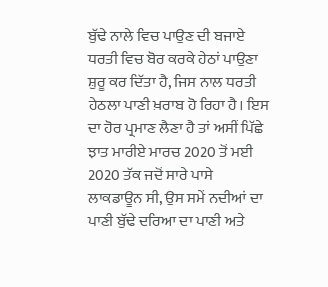ਬੁੱਢੇ ਨਾਲੇ ਵਿਚ ਪਾਉਣ ਦੀ ਬਜਾਏ ਧਰਤੀ ਵਿਚ ਬੋਰ ਕਰਕੇ ਹੇਠਾਂ ਪਾਉਣਾ ਸ਼ੁਰੂ ਕਰ ਦਿੱਤਾ ਹੈ, ਜਿਸ ਨਾਲ ਧਰਤੀ ਹੇਠਲਾ ਪਾਣੀ ਖ਼ਰਾਬ ਹੋ ਰਿਹਾ ਹੈ। ਇਸ ਦਾ ਹੋਰ ਪ੍ਰਮਾਣ ਲੈਣਾ ਹੈ ਤਾਂ ਅਸੀਂ ਪਿੱਛੇ ਝਾਤ ਮਾਰੀਏ ਮਾਰਚ 2020 ਤੋਂ ਮਈ 2020 ਤੱਕ ਜਦੋਂ ਸਾਰੇ ਪਾਸੇ ਲਾਕਡਾਊਨ ਸੀ, ਉਸ ਸਮੇਂ ਨਦੀਆਂ ਦਾ ਪਾਣੀ ਬੁੱਢੇ ਦਰਿਆ ਦਾ ਪਾਣੀ ਅਤੇ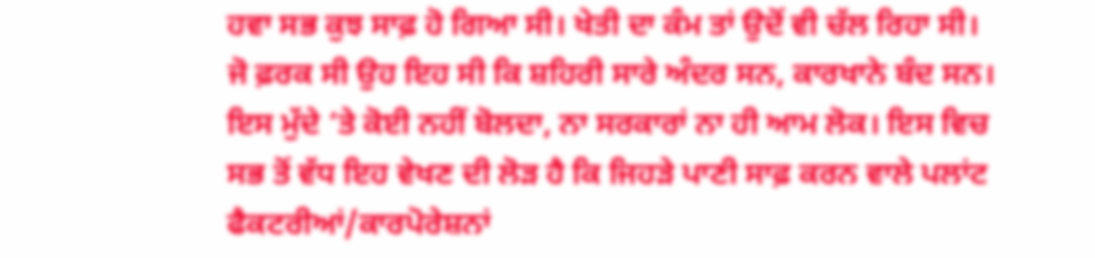ਹਵਾ ਸਭ ਕੁਝ ਸਾਫ਼ ਹੋ ਗਿਆ ਸੀ। ਖੇਤੀ ਦਾ ਕੰਮ ਤਾਂ ਉਦੋਂ ਵੀ ਚੱਲ ਰਿਹਾ ਸੀ। ਜੋ ਫ਼ਰਕ ਸੀ ਉਹ ਇਹ ਸੀ ਕਿ ਸ਼ਹਿਰੀ ਸਾਰੇ ਅੰਦਰ ਸਨ, ਕਾਰਖਾਨੇ ਬੰਦ ਸਨ। ਇਸ ਮੁੱਦੇ ‘ਤੇ ਕੋਈ ਨਹੀਂ ਬੋਲਦਾ, ਨਾ ਸਰਕਾਰਾਂ ਨਾ ਹੀ ਆਮ ਲੋਕ। ਇਸ ਵਿਚ ਸਭ ਤੋਂ ਵੱਧ ਇਹ ਵੇਖਣ ਦੀ ਲੋੜ ਹੈ ਕਿ ਜਿਹੜੇ ਪਾਣੀ ਸਾਫ਼ ਕਰਨ ਵਾਲੇ ਪਲਾਂਟ ਫੈਕਟਰੀਆਂ/ਕਾਰਪੋਰੇਸ਼ਨਾਂ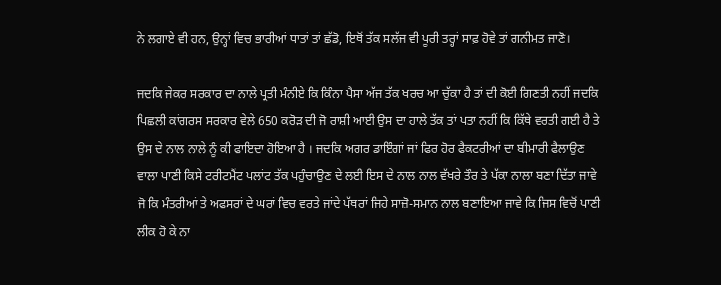ਨੇ ਲਗਾਏ ਵੀ ਹਨ, ਉਨ੍ਹਾਂ ਵਿਚ ਭਾਰੀਆਂ ਧਾਤਾਂ ਤਾਂ ਛੱਡੋ, ਇਥੋਂ ਤੱਕ ਸਲੱਜ ਵੀ ਪੂਰੀ ਤਰ੍ਹਾਂ ਸਾਫ਼ ਹੋਵੇ ਤਾਂ ਗਨੀਮਤ ਜਾਣੋ।

ਜਦਕਿ ਜੇਕਰ ਸਰਕਾਰ ਦਾ ਨਾਲੇ ਪ੍ਰਤੀ ਮੰਨੀਏ ਕਿ ਕਿੰਨਾ ਪੈਸਾ ਅੱਜ ਤੱਕ ਖਰਚ ਆ ਚੁੱਕਾ ਹੈ ਤਾਂ ਦੀ ਕੋਈ ਗਿਣਤੀ ਨਹੀਂ ਜਦਕਿ ਪਿਛਲੀ ਕਾਂਗਰਸ ਸਰਕਾਰ ਵੇਲੇ 650 ਕਰੋੜ ਦੀ ਜੋ ਰਾਸ਼ੀ ਆਈ ਉਸ ਦਾ ਹਾਲੇ ਤੱਕ ਤਾਂ ਪਤਾ ਨਹੀਂ ਕਿ ਕਿੱਥੇ ਵਰਤੀ ਗਈ ਹੈ ਤੇ ਉਸ ਦੇ ਨਾਲ ਨਾਲੇ ਨੂੰ ਕੀ ਫਾਇਦਾ ਹੋਇਆ ਹੈ । ਜਦਕਿ ਅਗਰ ਡਾਇੰਗਾਂ ਜਾਂ ਫਿਰ ਹੋਰ ਫੈਕਟਰੀਆਂ ਦਾ ਬੀਮਾਰੀ ਫੈਲਾਉਣ ਵਾਲਾ ਪਾਣੀ ਕਿਸੇ ਟਰੀਟਮੈਂਟ ਪਲਾਂਟ ਤੱਕ ਪਹੁੰਚਾਉਣ ਦੇ ਲਈ ਇਸ ਦੇ ਨਾਲ ਨਾਲ ਵੱਖਰੇ ਤੌਰ ਤੇ ਪੱਕਾ ਨਾਲਾ ਬਣਾ ਦਿੱਤਾ ਜਾਵੇ ਜੋ ਕਿ ਮੰਤਰੀਆਂ ਤੇ ਅਫਸਰਾਂ ਦੇ ਘਰਾਂ ਵਿਚ ਵਰਤੇ ਜਾਂਦੇ ਪੱਥਰਾਂ ਜਿਹੇ ਸਾਜ਼ੋ-ਸਮਾਨ ਨਾਲ ਬਣਾਇਆ ਜਾਵੇ ਕਿ ਜਿਸ ਵਿਚੋਂ ਪਾਣੀ ਲੀਕ ਹੋ ਕੇ ਨਾ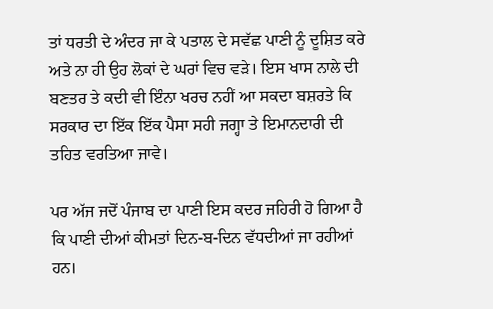ਤਾਂ ਧਰਤੀ ਦੇ ਅੰਦਰ ਜਾ ਕੇ ਪਤਾਲ ਦੇ ਸਵੱਛ ਪਾਣੀ ਨੂੰ ਦੂਸ਼ਿਤ ਕਰੇ ਅਤੇ ਨਾ ਹੀ ਉਹ ਲੋਕਾਂ ਦੇ ਘਰਾਂ ਵਿਚ ਵੜੇ। ਇਸ ਖਾਸ ਨਾਲੇ ਦੀ ਬਣਤਰ ਤੇ ਕਦੀ ਵੀ ਇੰਨਾ ਖਰਚ ਨਹੀਂ ਆ ਸਕਦਾ ਬਸ਼ਰਤੇ ਕਿ ਸਰਕਾਰ ਦਾ ਇੱਕ ਇੱਕ ਪੈਸਾ ਸਹੀ ਜਗ੍ਹਾ ਤੇ ਇਮਾਨਦਾਰੀ ਦੀ ਤਹਿਤ ਵਰਤਿਆ ਜਾਵੇ।

ਪਰ ਅੱਜ ਜਦੋਂ ਪੰਜਾਬ ਦਾ ਪਾਣੀ ਇਸ ਕਦਰ ਜਹਿਰੀ ਹੋ ਗਿਆ ਹੈ ਕਿ ਪਾਣੀ ਦੀਆਂ ਕੀਮਤਾਂ ਦਿਨ-ਬ-ਦਿਨ ਵੱਧਦੀਆਂ ਜਾ ਰਹੀਆਂ ਹਨ।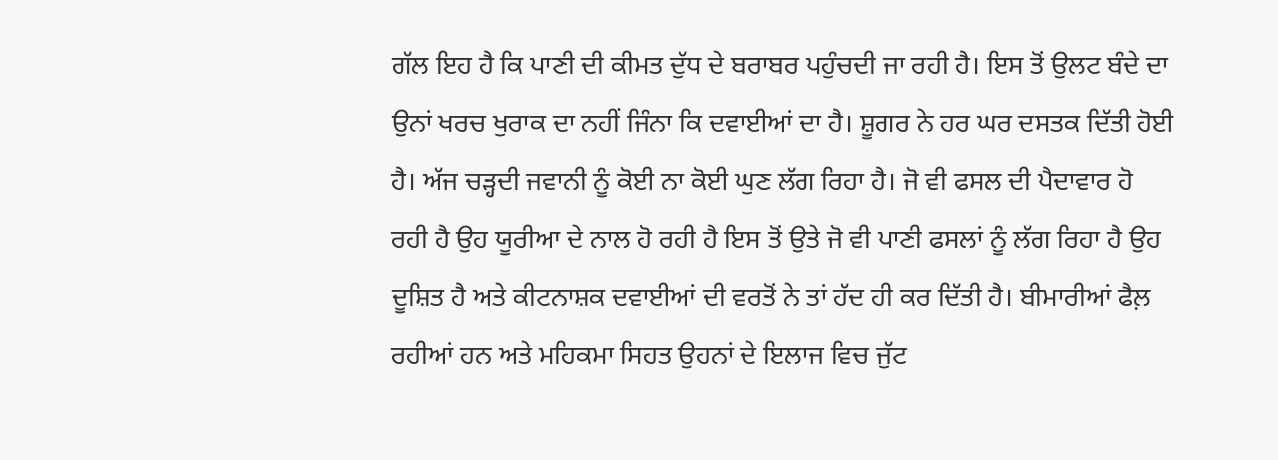ਗੱਲ ਇਹ ਹੈ ਕਿ ਪਾਣੀ ਦੀ ਕੀਮਤ ਦੁੱਧ ਦੇ ਬਰਾਬਰ ਪਹੁੰਚਦੀ ਜਾ ਰਹੀ ਹੈ। ਇਸ ਤੋਂ ਉਲਟ ਬੰਦੇ ਦਾ ਉਨਾਂ ਖਰਚ ਖੁਰਾਕ ਦਾ ਨਹੀਂ ਜਿੰਨਾ ਕਿ ਦਵਾਈਆਂ ਦਾ ਹੈ। ਸ਼ੂਗਰ ਨੇ ਹਰ ਘਰ ਦਸਤਕ ਦਿੱਤੀ ਹੋਈ ਹੈ। ਅੱਜ ਚੜ੍ਹਦੀ ਜਵਾਨੀ ਨੂੰ ਕੋਈ ਨਾ ਕੋਈ ਘੁਣ ਲੱਗ ਰਿਹਾ ਹੈ। ਜੋ ਵੀ ਫਸਲ ਦੀ ਪੈਦਾਵਾਰ ਹੋ ਰਹੀ ਹੈ ਉਹ ਯੂਰੀਆ ਦੇ ਨਾਲ ਹੋ ਰਹੀ ਹੈ ਇਸ ਤੋਂ ਉਤੇ ਜੋ ਵੀ ਪਾਣੀ ਫਸਲਾਂ ਨੂੰ ਲੱਗ ਰਿਹਾ ਹੈ ਉਹ ਦੂਸ਼ਿਤ ਹੈ ਅਤੇ ਕੀਟਨਾਸ਼ਕ ਦਵਾਈਆਂ ਦੀ ਵਰਤੋਂ ਨੇ ਤਾਂ ਹੱਦ ਹੀ ਕਰ ਦਿੱਤੀ ਹੈ। ਬੀਮਾਰੀਆਂ ਫੈਲ਼ ਰਹੀਆਂ ਹਨ ਅਤੇ ਮਹਿਕਮਾ ਸਿਹਤ ਉਹਨਾਂ ਦੇ ਇਲਾਜ ਵਿਚ ਜੁੱਟ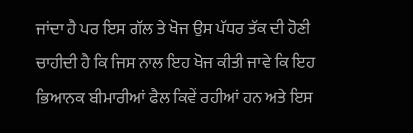ਜਾਂਦਾ ਹੈ ਪਰ ਇਸ ਗੱਲ ਤੇ ਖੋਜ ਉਸ ਪੱਧਰ ਤੱਕ ਦੀ ਹੋਣੀ ਚਾਹੀਦੀ ਹੈ ਕਿ ਜਿਸ ਨਾਲ ਇਹ ਖੋਜ ਕੀਤੀ ਜਾਵੇ ਕਿ ਇਹ ਭਿਆਨਕ ਬੀਮਾਰੀਆਂ ਫੈਲ ਕਿਵੇਂ ਰਹੀਆਂ ਹਨ ਅਤੇ ਇਸ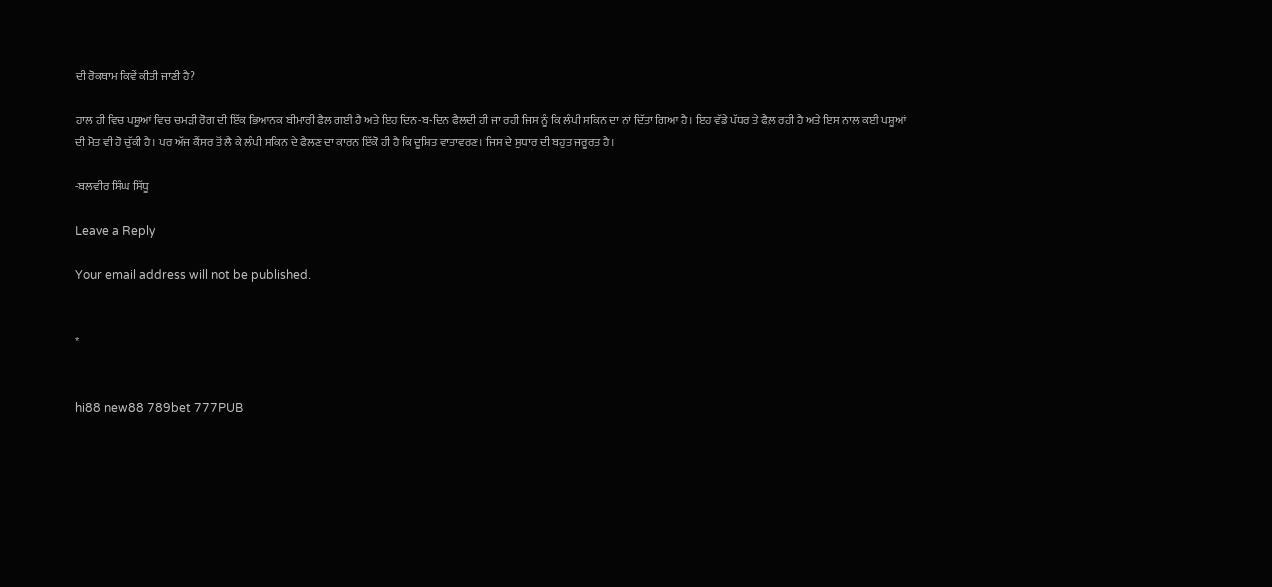ਦੀ ਰੋਕਥਾਮ ਕਿਵੇਂ ਕੀਤੀ ਜਾਣੀ ਹੈ?

ਹਾਲ ਹੀ ਵਿਚ ਪਸ਼ੂਆਂ ਵਿਚ ਚਮੜੀ ਰੋਗ ਦੀ ਇੱਕ ਭਿਆਨਕ ਬੀਮਾਰੀ ਫੈਲ ਗਈ ਹੈ ਅਤੇ ਇਹ ਦਿਨ-ਬ-ਦਿਨ ਫੈਲਦੀ ਹੀ ਜਾ ਰਹੀ ਜਿਸ ਨੂੰ ਕਿ ਲੰਪੀ ਸਕਿਨ ਦਾ ਨਾਂ ਦਿੱਤਾ ਗਿਆ ਹੈ। ਇਹ ਵੱਡੇ ਪੱਧਰ ਤੇ ਫੈਲ਼ ਰਹੀ ਹੈ ਅਤੇ ਇਸ ਨਾਲ ਕਈ ਪਸ਼ੂਆਂ ਦੀ ਮੋਤ ਵੀ ਹੋ ਚੁੱਕੀ ਹੈ। ਪਰ ਅੱਜ ਕੈਂਸਰ ਤੋਂ ਲੈ ਕੇ ਲੰਪੀ ਸਕਿਨ ਦੇ ਫੈਲਣ ਦਾ ਕਾਰਨ ਇੱਕੋ ਹੀ ਹੈ ਕਿ ਦੂਸ਼ਿਤ ਵਾਤਾਵਰਣ। ਜਿਸ ਦੇ ਸੁਧਾਰ ਦੀ ਬਹੁਤ ਜਰੂਰਤ ਹੈ।

-ਬਲਵੀਰ ਸਿੰਘ ਸਿੱਧੂ

Leave a Reply

Your email address will not be published.


*


hi88 new88 789bet 777PUB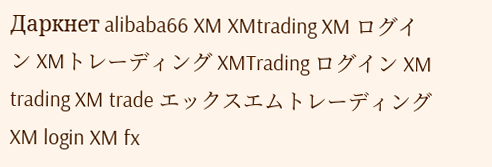Даркнет alibaba66 XM XMtrading XM ログイン XMトレーディング XMTrading ログイン XM trading XM trade エックスエムトレーディング XM login XM fx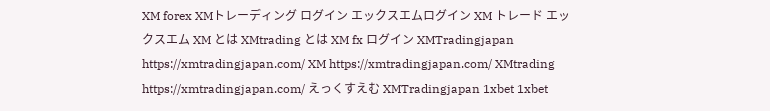XM forex XMトレーディング ログイン エックスエムログイン XM トレード エックスエム XM とは XMtrading とは XM fx ログイン XMTradingjapan https://xmtradingjapan.com/ XM https://xmtradingjapan.com/ XMtrading https://xmtradingjapan.com/ えっくすえむ XMTradingjapan 1xbet 1xbet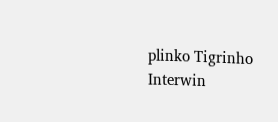plinko Tigrinho Interwin